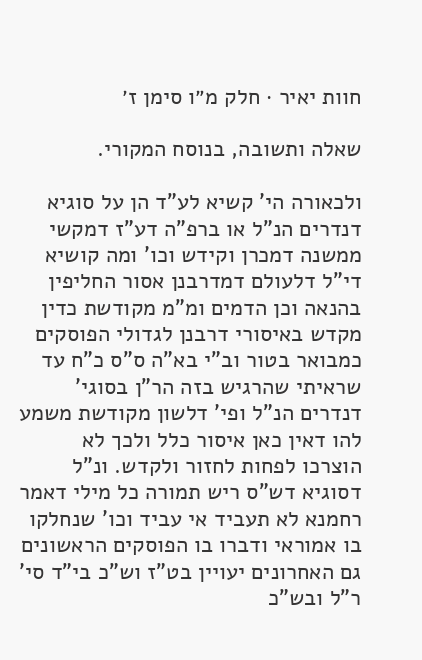חוות יאיר · חלק מ״ו סימן ז׳

שאלה ותשובה, בנוסח המקורי.

ולכאורה הי' קשיא לע"ד הן על סוגיא דנדרים הנ"ל או ברפ"ה דע"ז דמקשי ממשנה דמכרן וקידש וכו' ומה קושיא די"ל דלעולם דמדרבנן אסור החליפין בהנאה וכן הדמים ומ"מ מקודשת כדין מקדש באיסורי דרבנן לגדולי הפוסקים כמבואר בטור וב"י בא"ה ס"ס כ"ח עד שראיתי שהרגיש בזה הר"ן בסוגי' דנדרים הנ"ל ופי' דלשון מקודשת משמע להו דאין כאן איסור כלל ולכך לא הוצרכו לפחות לחזור ולקדש. ונ"ל דסוגיא דש"ס ריש תמורה כל מילי דאמר רחמנא לא תעביד אי עביד וכו' שנחלקו בו אמוראי ודברו בו הפוסקים הראשונים גם האחרונים יעויין בט"ז וש"כ בי"ד סי' ר"ל ובש"כ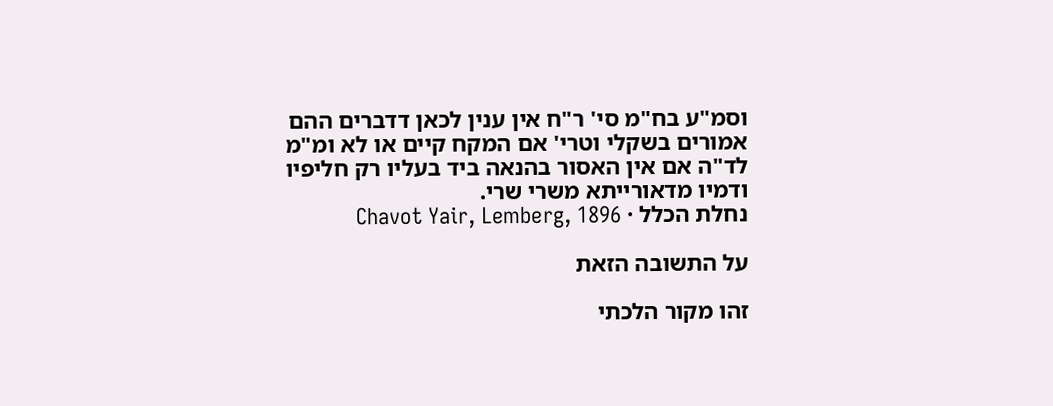וסמ"ע בח"מ סי' ר"ח אין ענין לכאן דדברים ההם אמורים בשקלי וטרי' אם המקח קיים או לא ומ"מ לד"ה אם אין האסור בהנאה ביד בעליו רק חליפיו ודמיו מדאורייתא משרי שרי.
נחלת הכלל · Chavot Yair, Lemberg, 1896

על התשובה הזאת

זהו מקור הלכתי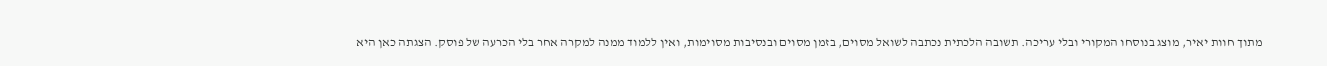מתוך חוות יאיר, מוצג בנוסחו המקורי ובלי עריכה. תשובה הלכתית נכתבה לשואל מסוים, בזמן מסוים ובנסיבות מסוימות, ואין ללמוד ממנה למקרה אחר בלי הכרעה של פוסק. הצגתה כאן היא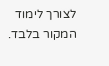לצורך לימוד המקור בלבד.